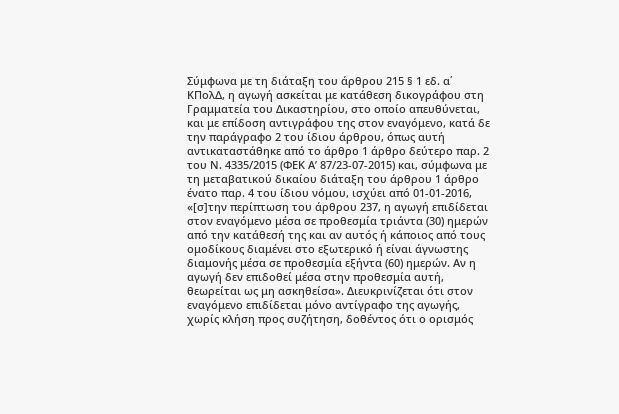Σύμφωνα με τη διάταξη του άρθρου 215 § 1 εδ. α΄ ΚΠολΔ, η αγωγή ασκείται με κατάθεση δικογράφου στη Γραμματεία του Δικαστηρίου, στο οποίο απευθύνεται, και με επίδοση αντιγράφου της στον εναγόμενο, κατά δε την παράγραφο 2 του ίδιου άρθρου, όπως αυτή αντικαταστάθηκε από το άρθρο 1 άρθρο δεύτερο παρ. 2 του Ν. 4335/2015 (ΦΕΚ Α’ 87/23-07-2015) και, σύμφωνα με τη μεταβατικού δικαίου διάταξη του άρθρου 1 άρθρο ένατο παρ. 4 του ίδιου νόμου, ισχύει από 01-01-2016, «[σ]την περίπτωση του άρθρου 237, η αγωγή επιδίδεται στον εναγόμενο μέσα σε προθεσμία τριάντα (30) ημερών από την κατάθεσή της και αν αυτός ή κάποιος από τους ομοδίκους διαμένει στο εξωτερικό ή είναι άγνωστης διαμονής μέσα σε προθεσμία εξήντα (60) ημερών. Αν η αγωγή δεν επιδοθεί μέσα στην προθεσμία αυτή, θεωρείται ως μη ασκηθείσα». Διευκρινίζεται ότι στον εναγόμενο επιδίδεται μόνο αντίγραφο της αγωγής, χωρίς κλήση προς συζήτηση, δοθέντος ότι ο ορισμός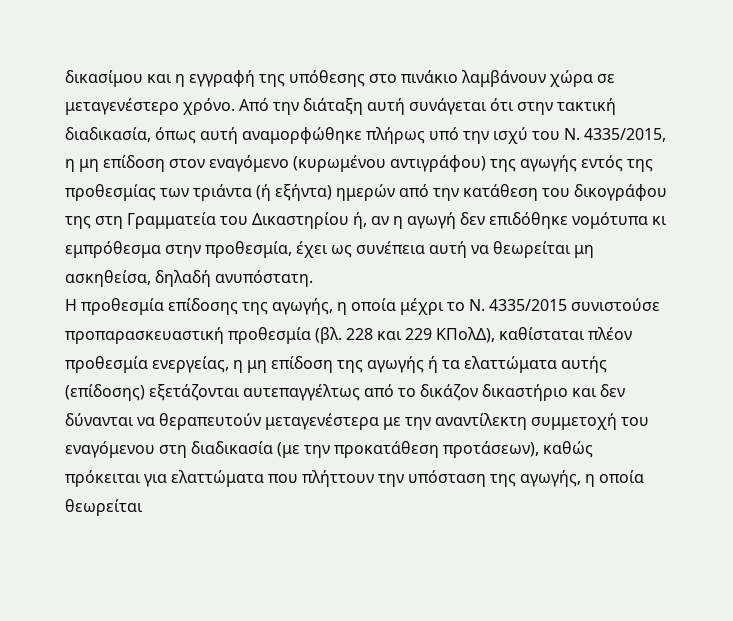δικασίμου και η εγγραφή της υπόθεσης στο πινάκιο λαμβάνουν χώρα σε μεταγενέστερο χρόνο. Από την διάταξη αυτή συνάγεται ότι στην τακτική διαδικασία, όπως αυτή αναμορφώθηκε πλήρως υπό την ισχύ του Ν. 4335/2015, η μη επίδοση στον εναγόμενο (κυρωμένου αντιγράφου) της αγωγής εντός της προθεσμίας των τριάντα (ή εξήντα) ημερών από την κατάθεση του δικογράφου της στη Γραμματεία του Δικαστηρίου ή, αν η αγωγή δεν επιδόθηκε νομότυπα κι εμπρόθεσμα στην προθεσμία, έχει ως συνέπεια αυτή να θεωρείται μη ασκηθείσα, δηλαδή ανυπόστατη.
Η προθεσμία επίδοσης της αγωγής, η οποία μέχρι το Ν. 4335/2015 συνιστούσε προπαρασκευαστική προθεσμία (βλ. 228 και 229 ΚΠολΔ), καθίσταται πλέον προθεσμία ενεργείας, η μη επίδοση της αγωγής ή τα ελαττώματα αυτής (επίδοσης) εξετάζονται αυτεπαγγέλτως από το δικάζον δικαστήριο και δεν δύνανται να θεραπευτούν μεταγενέστερα με την αναντίλεκτη συμμετοχή του εναγόμενου στη διαδικασία (με την προκατάθεση προτάσεων), καθώς πρόκειται για ελαττώματα που πλήττουν την υπόσταση της αγωγής, η οποία θεωρείται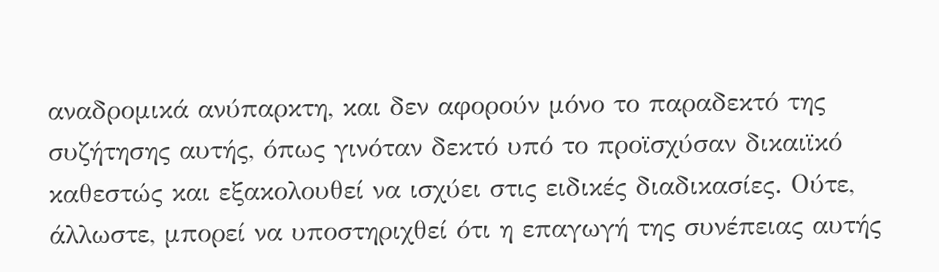αναδρομικά ανύπαρκτη, και δεν αφορούν μόνο το παραδεκτό της συζήτησης αυτής, όπως γινόταν δεκτό υπό το προϊσχύσαν δικαιϊκό καθεστώς και εξακολουθεί να ισχύει στις ειδικές διαδικασίες. Ούτε, άλλωστε, μπορεί να υποστηριχθεί ότι η επαγωγή της συνέπειας αυτής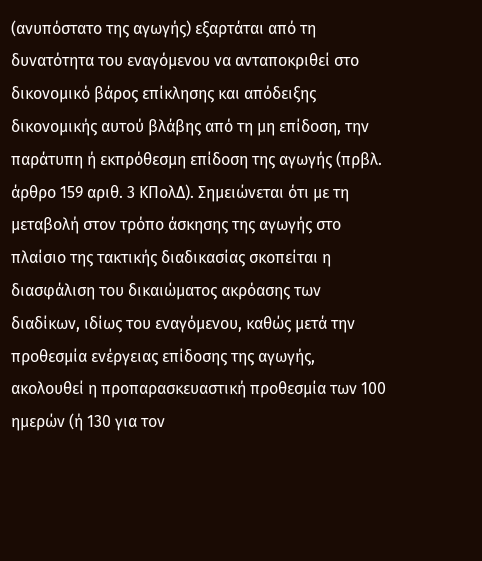(ανυπόστατο της αγωγής) εξαρτάται από τη δυνατότητα του εναγόμενου να ανταποκριθεί στο δικονομικό βάρος επίκλησης και απόδειξης δικονομικής αυτού βλάβης από τη μη επίδοση, την παράτυπη ή εκπρόθεσμη επίδοση της αγωγής (πρβλ. άρθρο 159 αριθ. 3 ΚΠολΔ). Σημειώνεται ότι με τη μεταβολή στον τρόπο άσκησης της αγωγής στο πλαίσιο της τακτικής διαδικασίας σκοπείται η διασφάλιση του δικαιώματος ακρόασης των διαδίκων, ιδίως του εναγόμενου, καθώς μετά την προθεσμία ενέργειας επίδοσης της αγωγής, ακολουθεί η προπαρασκευαστική προθεσμία των 100 ημερών (ή 130 για τον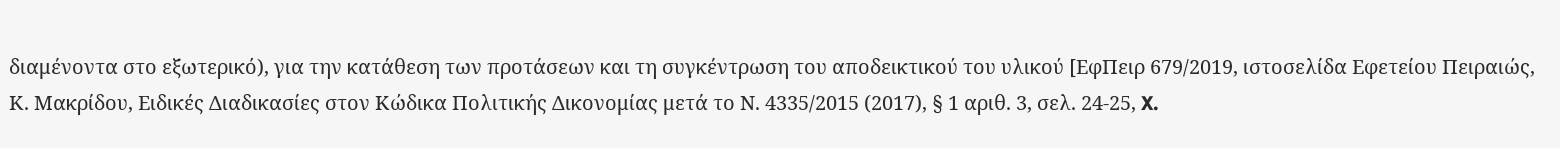διαμένοντα στο εξωτερικό), για την κατάθεση των προτάσεων και τη συγκέντρωση του αποδεικτικού του υλικού [ΕφΠειρ 679/2019, ιστοσελίδα Εφετείου Πειραιώς, Κ. Μακρίδου, Ειδικές Διαδικασίες στον Κώδικα Πολιτικής Δικονομίας μετά το Ν. 4335/2015 (2017), § 1 αριθ. 3, σελ. 24-25, X.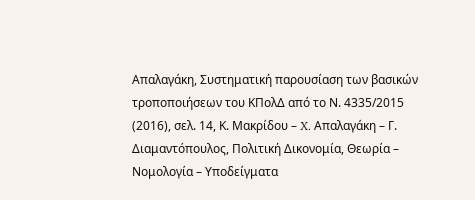Απαλαγάκη, Συστηματική παρουσίαση των βασικών τροποποιήσεων του ΚΠολΔ από το Ν. 4335/2015 (2016), σελ. 14, Κ. Μακρίδου – X. Απαλαγάκη – Γ. Διαμαντόπουλος, Πολιτική Δικονομία, Θεωρία – Νομολογία – Υποδείγματα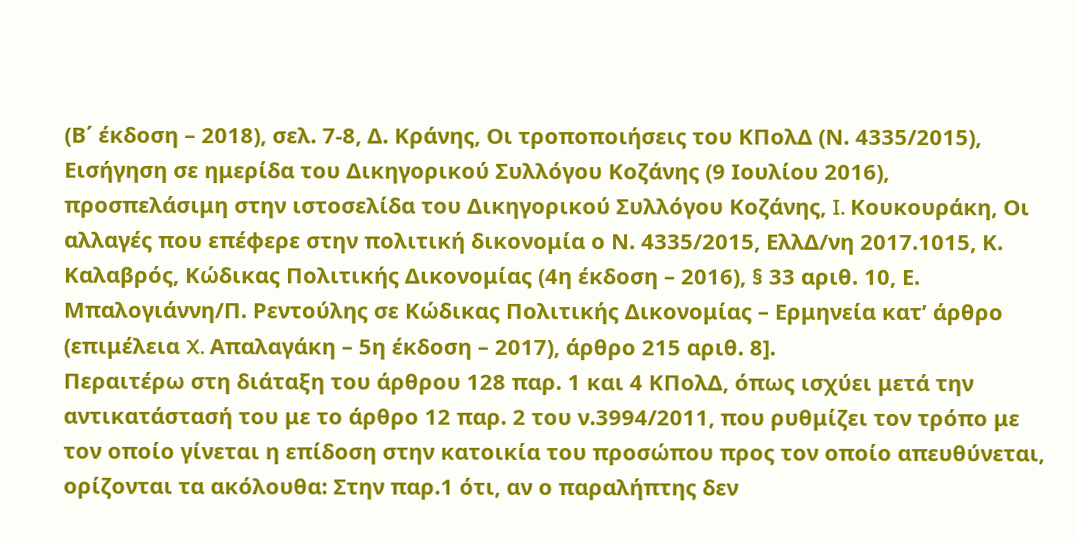(Β΄ έκδοση – 2018), σελ. 7-8, Δ. Κράνης, Οι τροποποιήσεις του ΚΠολΔ (Ν. 4335/2015), Εισήγηση σε ημερίδα του Δικηγορικού Συλλόγου Κοζάνης (9 Ιουλίου 2016), προσπελάσιμη στην ιστοσελίδα του Δικηγορικού Συλλόγου Κοζάνης, I. Κουκουράκη, Οι αλλαγές που επέφερε στην πολιτική δικονομία ο Ν. 4335/2015, ΕλλΔ/νη 2017.1015, Κ. Καλαβρός, Κώδικας Πολιτικής Δικονομίας (4η έκδοση – 2016), § 33 αριθ. 10, Ε. Μπαλογιάννη/Π. Ρεντούλης σε Κώδικας Πολιτικής Δικονομίας – Ερμηνεία κατ’ άρθρο (επιμέλεια X. Απαλαγάκη – 5η έκδοση – 2017), άρθρο 215 αριθ. 8].
Περαιτέρω στη διάταξη του άρθρου 128 παρ. 1 και 4 ΚΠολΔ, όπως ισχύει μετά την αντικατάστασή του με το άρθρο 12 παρ. 2 του ν.3994/2011, που ρυθμίζει τον τρόπο με τον οποίο γίνεται η επίδοση στην κατοικία του προσώπου προς τον οποίο απευθύνεται, ορίζονται τα ακόλουθα: Στην παρ.1 ότι, αν ο παραλήπτης δεν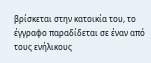βρίσκεται στην κατοικία του, το έγγραφο παραδίδεται σε έναν από τους ενήλικους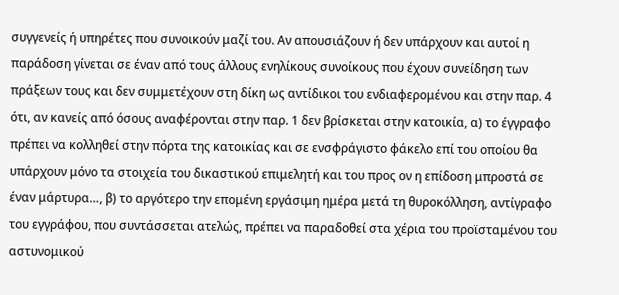συγγενείς ή υπηρέτες που συνοικούν μαζί του. Αν απουσιάζουν ή δεν υπάρχουν και αυτοί η παράδοση γίνεται σε έναν από τους άλλους ενηλίκους συνοίκους που έχουν συνείδηση των πράξεων τους και δεν συμμετέχουν στη δίκη ως αντίδικοι του ενδιαφερομένου και στην παρ. 4 ότι, αν κανείς από όσους αναφέρονται στην παρ. 1 δεν βρίσκεται στην κατοικία, α) το έγγραφο πρέπει να κολληθεί στην πόρτα της κατοικίας και σε ενσφράγιστο φάκελο επί του οποίου θα υπάρχουν μόνο τα στοιχεία του δικαστικού επιμελητή και του προς ον η επίδοση μπροστά σε έναν μάρτυρα…, β) το αργότερο την επομένη εργάσιμη ημέρα μετά τη θυροκόλληση, αντίγραφο του εγγράφου, που συντάσσεται ατελώς, πρέπει να παραδοθεί στα χέρια του προϊσταμένου του αστυνομικού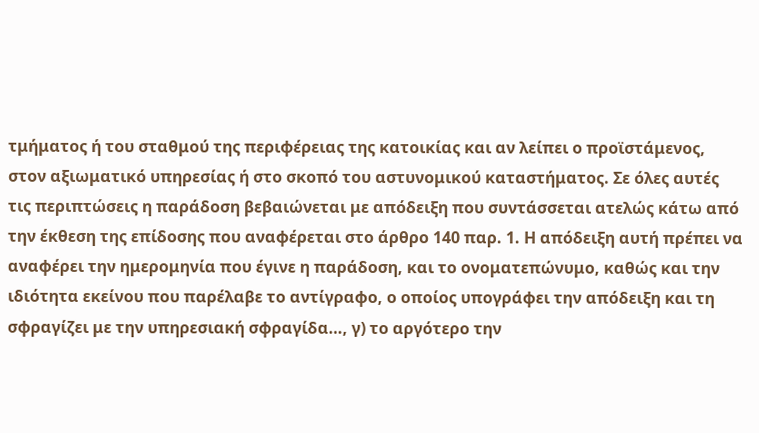τμήματος ή του σταθμού της περιφέρειας της κατοικίας και αν λείπει ο προϊστάμενος, στον αξιωματικό υπηρεσίας ή στο σκοπό του αστυνομικού καταστήματος. Σε όλες αυτές τις περιπτώσεις η παράδοση βεβαιώνεται με απόδειξη που συντάσσεται ατελώς κάτω από την έκθεση της επίδοσης που αναφέρεται στο άρθρο 140 παρ. 1. Η απόδειξη αυτή πρέπει να αναφέρει την ημερομηνία που έγινε η παράδοση, και το ονοματεπώνυμο, καθώς και την ιδιότητα εκείνου που παρέλαβε το αντίγραφο, ο οποίος υπογράφει την απόδειξη και τη σφραγίζει με την υπηρεσιακή σφραγίδα…, γ) το αργότερο την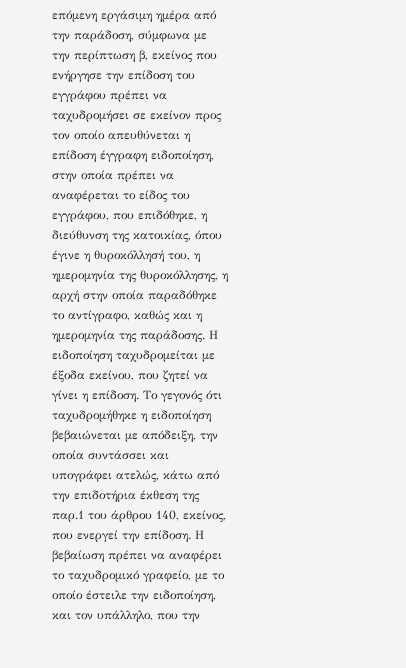επόμενη εργάσιμη ημέρα από την παράδοση, σύμφωνα με την περίπτωση β, εκείνος που ενήργησε την επίδοση του εγγράφου πρέπει να ταχυδρομήσει σε εκείνον προς τον οποίο απευθύνεται η επίδοση έγγραφη ειδοποίηση, στην οποία πρέπει να αναφέρεται το είδος του εγγράφου, που επιδόθηκε, η διεύθυνση της κατοικίας, όπου έγινε η θυροκόλλησή του, η ημερομηνία της θυροκόλλησης, η αρχή στην οποία παραδόθηκε το αντίγραφο, καθώς και η ημερομηνία της παράδοσης. Η ειδοποίηση ταχυδρομείται με έξοδα εκείνου, που ζητεί να γίνει η επίδοση. Το γεγονός ότι ταχυδρομήθηκε η ειδοποίηση βεβαιώνεται με απόδειξη, την οποία συντάσσει και υπογράφει ατελώς, κάτω από την επιδοτήρια έκθεση της παρ.1 του άρθρου 140, εκείνος, που ενεργεί την επίδοση. Η βεβαίωση πρέπει να αναφέρει το ταχυδρομικό γραφείο, με το οποίο έστειλε την ειδοποίηση, και τον υπάλληλο, που την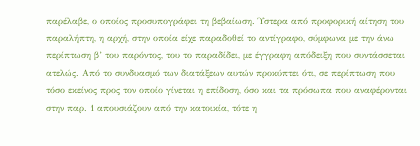παρέλαβε, ο οποίος προσυπογράφει τη βεβαίωση. Ύστερα από προφορική αίτηση του παραλήπτη, η αρχή, στην οποία είχε παραδοθεί το αντίγραφο, σύμφωνα με την άνω περίπτωση β’ του παρόντος, του το παραδίδει, με έγγραφη απόδειξη που συντάσσεται ατελώς. Από το συνδυασμό των διατάξεων αυτών προκύπτει ότι, σε περίπτωση που τόσο εκείνος προς τον οποίο γίνεται η επίδοση, όσο και τα πρόσωπα που αναφέρονται στην παρ. 1 απουσιάζουν από την κατοικία, τότε η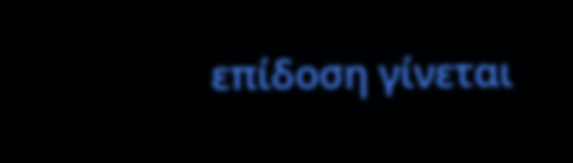επίδοση γίνεται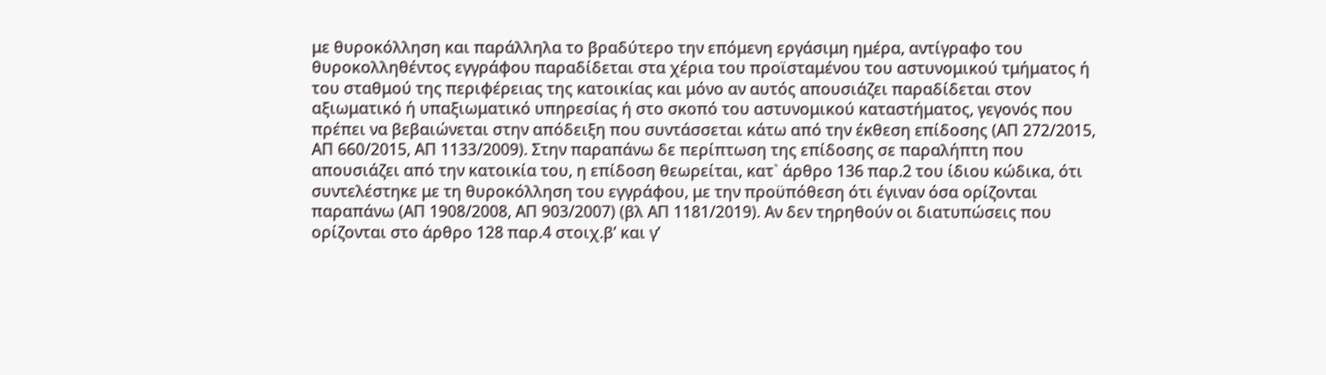με θυροκόλληση και παράλληλα το βραδύτερο την επόμενη εργάσιμη ημέρα, αντίγραφο του θυροκολληθέντος εγγράφου παραδίδεται στα χέρια του προϊσταμένου του αστυνομικού τμήματος ή του σταθμού της περιφέρειας της κατοικίας και μόνο αν αυτός απουσιάζει παραδίδεται στον αξιωματικό ή υπαξιωματικό υπηρεσίας ή στο σκοπό του αστυνομικού καταστήματος, γεγονός που πρέπει να βεβαιώνεται στην απόδειξη που συντάσσεται κάτω από την έκθεση επίδοσης (ΑΠ 272/2015, ΑΠ 660/2015, ΑΠ 1133/2009). Στην παραπάνω δε περίπτωση της επίδοσης σε παραλήπτη που απουσιάζει από την κατοικία του, η επίδοση θεωρείται, κατ` άρθρο 136 παρ.2 του ίδιου κώδικα, ότι συντελέστηκε με τη θυροκόλληση του εγγράφου, με την προϋπόθεση ότι έγιναν όσα ορίζονται παραπάνω (ΑΠ 1908/2008, ΑΠ 903/2007) (βλ ΑΠ 1181/2019). Αν δεν τηρηθούν οι διατυπώσεις που ορίζονται στο άρθρο 128 παρ.4 στοιχ.β’ και γ’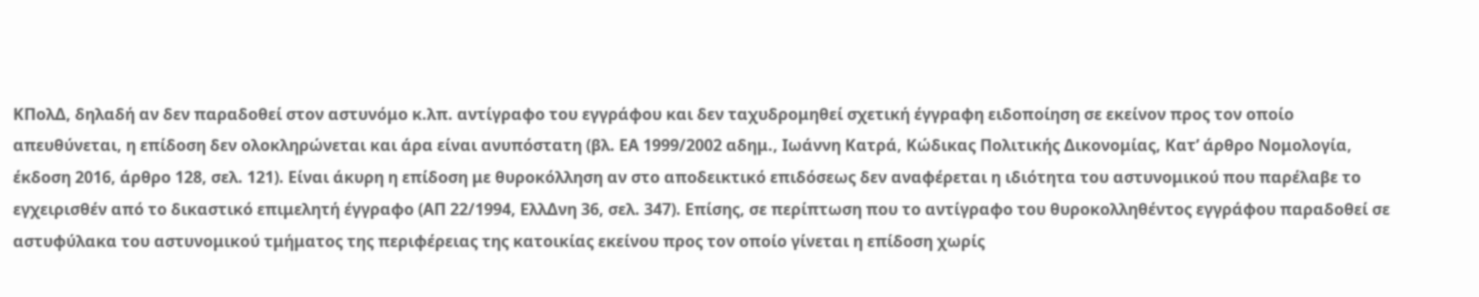ΚΠολΔ, δηλαδή αν δεν παραδοθεί στον αστυνόμο κ.λπ. αντίγραφο του εγγράφου και δεν ταχυδρομηθεί σχετική έγγραφη ειδοποίηση σε εκείνον προς τον οποίο απευθύνεται, η επίδοση δεν ολοκληρώνεται και άρα είναι ανυπόστατη (βλ. ΕΑ 1999/2002 αδημ., Ιωάννη Κατρά, Κώδικας Πολιτικής Δικονομίας, Κατ’ άρθρο Νομολογία, έκδοση 2016, άρθρο 128, σελ. 121). Είναι άκυρη η επίδοση με θυροκόλληση αν στο αποδεικτικό επιδόσεως δεν αναφέρεται η ιδιότητα του αστυνομικού που παρέλαβε το εγχειρισθέν από το δικαστικό επιμελητή έγγραφο (ΑΠ 22/1994, ΕλλΔνη 36, σελ. 347). Επίσης, σε περίπτωση που το αντίγραφο του θυροκολληθέντος εγγράφου παραδοθεί σε αστυφύλακα του αστυνομικού τμήματος της περιφέρειας της κατοικίας εκείνου προς τον οποίο γίνεται η επίδοση χωρίς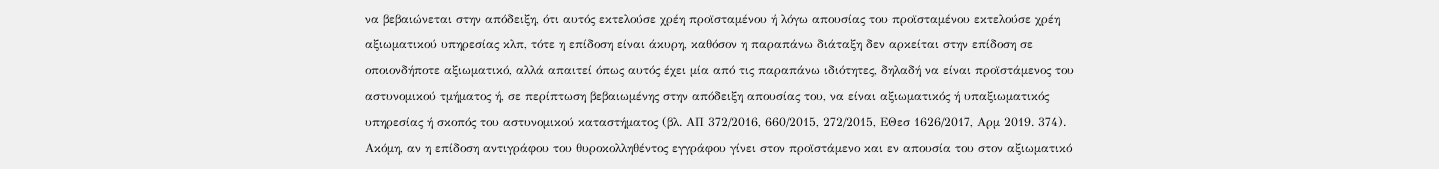να βεβαιώνεται στην απόδειξη, ότι αυτός εκτελούσε χρέη προϊσταμένου ή λόγω απουσίας του προϊσταμένου εκτελούσε χρέη αξιωματικού υπηρεσίας κλπ, τότε η επίδοση είναι άκυρη, καθόσον η παραπάνω διάταξη δεν αρκείται στην επίδοση σε οποιονδήποτε αξιωματικό, αλλά απαιτεί όπως αυτός έχει μία από τις παραπάνω ιδιότητες, δηλαδή να είναι προϊστάμενος του αστυνομικού τμήματος ή, σε περίπτωση βεβαιωμένης στην απόδειξη απουσίας του, να είναι αξιωματικός ή υπαξιωματικός υπηρεσίας ή σκοπός του αστυνομικού καταστήματος (βλ. ΑΠ 372/2016, 660/2015, 272/2015, ΕΘεσ 1626/2017, Αρμ 2019. 374). Ακόμη, αν η επίδοση αντιγράφου του θυροκολληθέντος εγγράφου γίνει στον προϊστάμενο και εν απουσία του στον αξιωματικό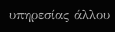υπηρεσίας άλλου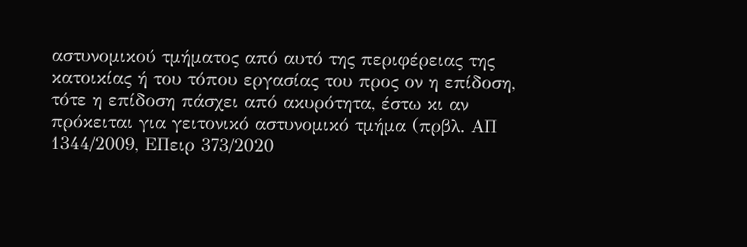αστυνομικού τμήματος από αυτό της περιφέρειας της κατοικίας ή του τόπου εργασίας του προς ον η επίδοση, τότε η επίδοση πάσχει από ακυρότητα, έστω κι αν πρόκειται για γειτονικό αστυνομικό τμήμα (πρβλ. ΑΠ 1344/2009, ΕΠειρ 373/2020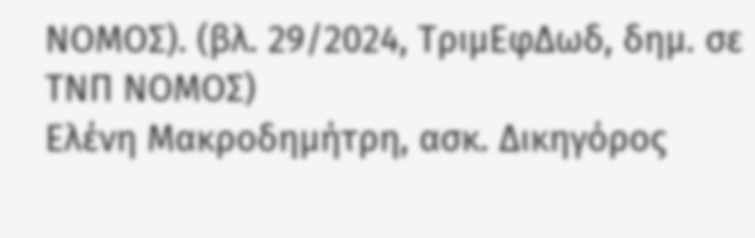ΝΟΜΟΣ). (βλ. 29/2024, ΤριμΕφΔωδ, δημ. σε ΤΝΠ ΝΟΜΟΣ)
Ελένη Μακροδημήτρη, ασκ. Δικηγόρος